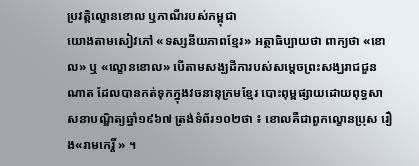ប្រវត្តិល្ខោនខោល ឬភាណីរបស់កម្ពុជា
យោងតាមសៀវភៅ «ទស្សនីយភាពខ្មែរ» អត្ថាធិប្បាយថា ពាក្យថា «ខោល» ឬ «ល្ខោនខោល» បើតាមសង្ឃដីការបស់សម្តេចព្រះសង្ឃរាជជួន ណាត ដែលបានកត់ទុកក្នុងវចនានុក្រមខ្មែរ បោះពុម្ពផ្សាយដោយពុទ្ធសាសនាបណ្ឌិត្យឆ្នាំ១៩៦៧ ត្រង់ទំព័រ១០២ថា ៖ ខោលគឺជាពួកល្ខោនប្រុស រឿង«រាមកេរ្តិ៍ » ។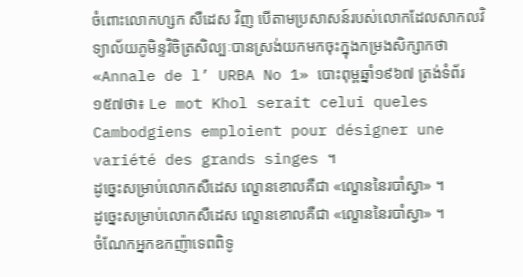ចំពោះលោកហ្សក សឺដេស វិញ បើតាមប្រសាសន៍របស់លោកដែលសាកលវិទ្យាល័យភូមិន្ទវិចិត្រសិល្បៈបានស្រង់យកមកចុះក្នុងកម្រងសិក្សាកថា «Annale de l’ URBA No 1» បោះពុម្ពឆ្នាំ១៩៦៧ ត្រង់ទំព័រ១៥៧ថា៖ Le mot Khol serait celui queles Cambodgiens emploient pour désigner une variété des grands singes ។
ដូច្នេះសម្រាប់លោកសឺដេស ល្ខោនខោលគឺជា «ល្ខោននៃរបាំស្វា» ។
ដូច្នេះសម្រាប់លោកសឺដេស ល្ខោនខោលគឺជា «ល្ខោននៃរបាំស្វា» ។
ចំណែកអ្នកឧកញ៉ាទេពពិទូ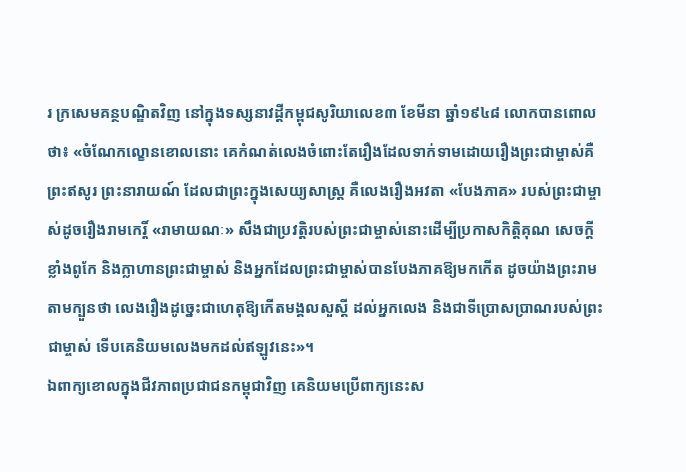រ ក្រសេមគន្ថបណ្ឌិតវិញ នៅក្នុងទស្សនាវដ្តីកម្ពុជសូរិយាលេខ៣ ខែមីនា ឆ្នាំ១៩៤៨ លោកបានពោលថា៖ «ចំណែកល្ខោនខោលនោះ គេកំណត់លេងចំពោះតែរឿងដែលទាក់ទាមដោយរឿងព្រះជាម្ចាស់គឺព្រះឥសូរ ព្រះនារាយណ៍ ដែលជាព្រះក្នុងសេយ្យសាស្ត្រ គឺលេងរឿងអវតា «បែងភាគ» របស់ព្រះជាម្ចាស់ដូចរឿងរាមកេរ្តិ៍ «រាមាយណៈ» សឹងជាប្រវត្តិរបស់ព្រះជាម្ចាស់នោះដើម្បីប្រកាសកិត្តិគុណ សេចក្តីខ្លាំងពូកែ និងក្លាហានព្រះជាម្ចាស់ និងអ្នកដែលព្រះជាម្ចាស់បានបែងភាគឱ្យមកកើត ដូចយ៉ាងព្រះរាមតាមក្បួនថា លេងរឿងដូច្នេះជាហេតុឱ្យកើតមង្គលសួស្តី ដល់អ្នកលេង និងជាទីប្រោសប្រាណរបស់ព្រះជាម្ចាស់ ទើបគេនិយមលេងមកដល់ឥឡូវនេះ»។
ឯពាក្យខោលក្នុងជីវភាពប្រជាជនកម្ពុជាវិញ គេនិយមប្រើពាក្យនេះស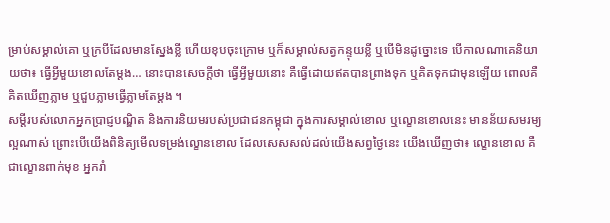ម្រាប់សម្គាល់គោ ឬក្របីដែលមានស្នែងខ្លី ហើយខុបចុះក្រោម ឬក៏សម្គាល់សត្វកន្ទុយខ្លី ឬបើមិនដូច្នោះទេ បើកាលណាគេនិយាយថា៖ ធ្វើអ្វីមួយខោលតែម្តង… នោះបានសេចក្តីថា ធ្វើអ្វីមួយនោះ គឺធ្វើដោយឥតបានព្រាងទុក ឬគិតទុកជាមុនឡើយ ពោលគឺគិតឃើញភ្លាម ឬជួបភ្លាមធ្វើភ្លាមតែម្តង ។
សម្តីរបស់លោកអ្នកប្រាជ្ញបណ្ឌិត និងការនិយមរបស់ប្រជាជនកម្ពុជា ក្នុងការសម្គាល់ខោល ឬល្ខោនខោលនេះ មានន័យសមរម្យល្អណាស់ ព្រោះបើយើងពិនិត្យមើលទម្រង់ល្ខោនខោល ដែលសេសសល់ដល់យើងសព្វថ្ងៃនេះ យើងឃើញថា៖ ល្ខោនខោល គឺជាល្ខោនពាក់មុខ អ្នករាំ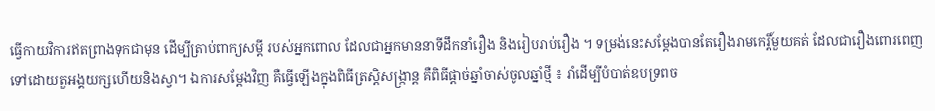ធ្វើកាយវិការឥតព្រាងទុកជាមុន ដើម្បីត្រាប់ពាក្យសម្តី របស់អ្នកពោល ដែលជាអ្នកមាននាទីដឹកនាំរឿង និងរៀបរាប់រឿង ។ ទម្រង់នេះសម្តែងបានតែរឿងរាមកេរ្តិ៍មួយគត់ ដែលជារឿងពោរពេញទៅដោយតួអង្គយក្សហើយនិងស្វា។ ឯការសម្តែងវិញ គឺធ្វើឡើងក្នុងពិធីត្រស្តិសង្ក្រាន្ត គឺពិធីផ្តាច់ឆ្នាំចាស់ចូលឆ្នាំថ្មី ៖ រាំដើម្បីបំបាត់ឧបទ្រពច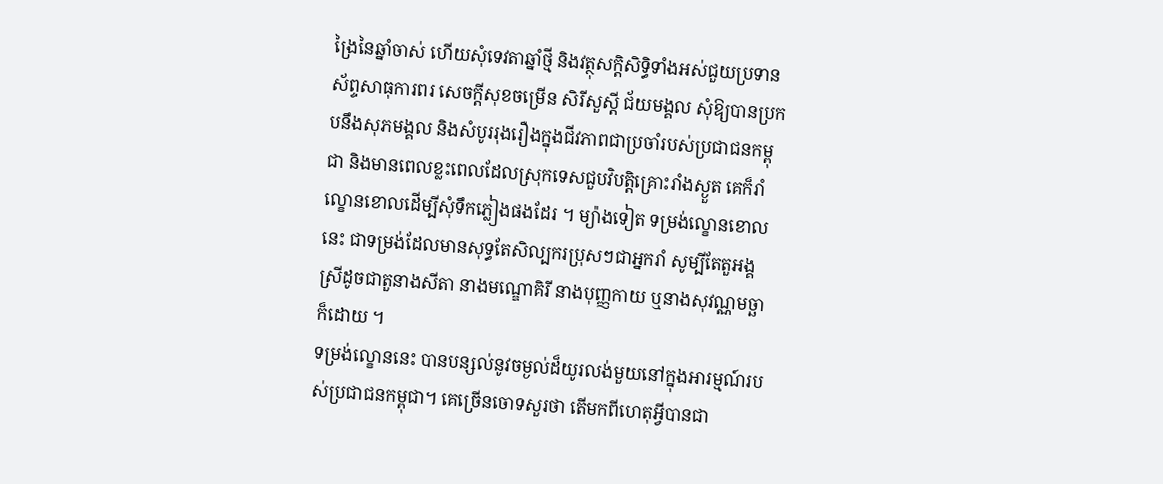ង្រៃនៃឆ្នាំចាស់ ហើយសុំទេវតាឆ្នាំថ្មី និងវត្ថុសក្តិសិទ្ធិទាំងអស់ជួយប្រទានស័ព្ទសាធុការពរ សេចក្តីសុខចម្រើន សិរីសួស្តី ជ័យមង្គល សុំឱ្យបានប្រកបនឹងសុភមង្គល និងសំបូររុងរឿងក្នុងជីវភាពជាប្រចាំរបស់ប្រជាជនកម្ពុជា និងមានពេលខ្លះពេលដែលស្រុកទេសជួបវិបត្តិគ្រោះរាំងស្ងួត គេក៏រាំល្ខោនខោលដើម្បីសុំទឹកភ្លៀងផងដែរ ។ ម្យ៉ាងទៀត ទម្រង់ល្ខោនខោលនេះ ជាទម្រង់ដែលមានសុទ្ធតែសិល្បករប្រុសៗជាអ្នករាំ សូម្បីតែតួអង្គស្រីដូចជាតួនាងសីតា នាងមណ្ឌោគិរី នាងបុញ្ញកាយ ឬនាងសុវណ្ណមច្ឆាក៏ដោយ ។
ទម្រង់ល្ខោននេះ បានបន្សល់នូវចម្ងល់ដ៏យូរលង់មួយនៅក្នុងអារម្មណ៍របស់ប្រជាជនកម្ពុជា។ គេច្រើនចោទសួរថា តើមកពីហេតុអ្វីបានជា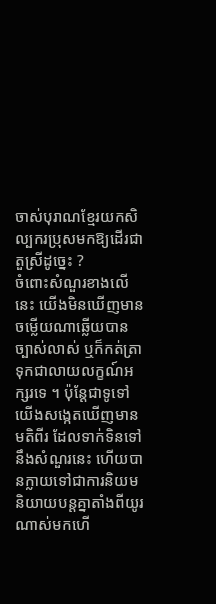ចាស់បុរាណខ្មែរយកសិល្បករប្រុសមកឱ្យដើរជាតួស្រីដូច្នេះ ?
ចំពោះសំណួរខាងលើនេះ យើងមិនឃើញមានចម្លើយណាឆ្លើយបានច្បាស់លាស់ ឬក៏កត់ត្រាទុកជាលាយលក្ខណ៍អក្សរទេ ។ ប៉ុន្តែជាទូទៅយើងសង្កេតឃើញមានមតិពីរ ដែលទាក់ទិនទៅនឹងសំណួរនេះ ហើយបានក្លាយទៅជាការនិយមនិយាយបន្តគ្នាតាំងពីយូរណាស់មកហើ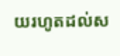យរហូតដល់ស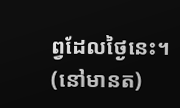ព្វដែលថ្ងៃនេះ។
(នៅមានត)